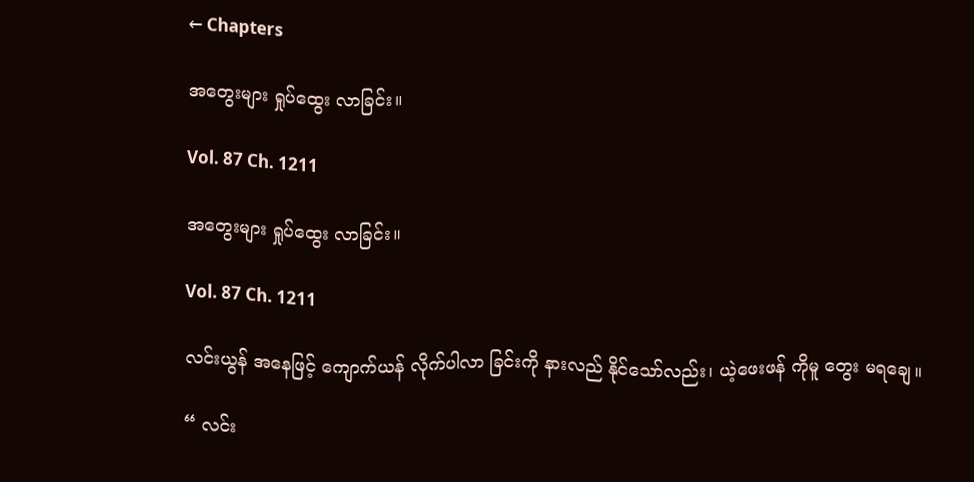← Chapters

အတွေးများ ရှုပ်ထွေး လာခြင်း။

Vol. 87 Ch. 1211

အတွေးများ ရှုပ်ထွေး လာခြင်း။

Vol. 87 Ch. 1211

လင်းယွန် အနေဖြင့် ကျောက်ယန် လိုက်ပါလာ ခြင်းကို နားလည် နိုင်သော်လည်း၊ ယဲ့ဖေးဖန် ကိုမူ တွေး မရချေ။

“ လင်း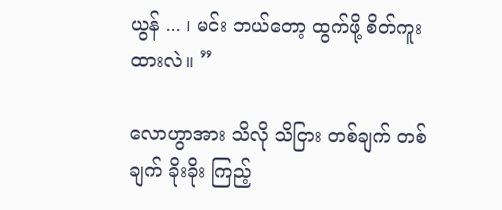ယွန် ... ၊ မင်း ဘယ်တော့ ထွက်ဖို့ စိတ်ကူး ထားလဲ။ ”

လောဟွာအား သိလို သိငြား တစ်ချက် တစ်ချက် ခိုးခိုး ကြည့်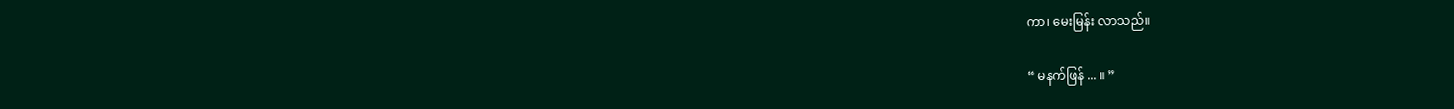ကာ၊ မေးမြန်း လာသည်။

“ မနက်ဖြန် ... ။ ”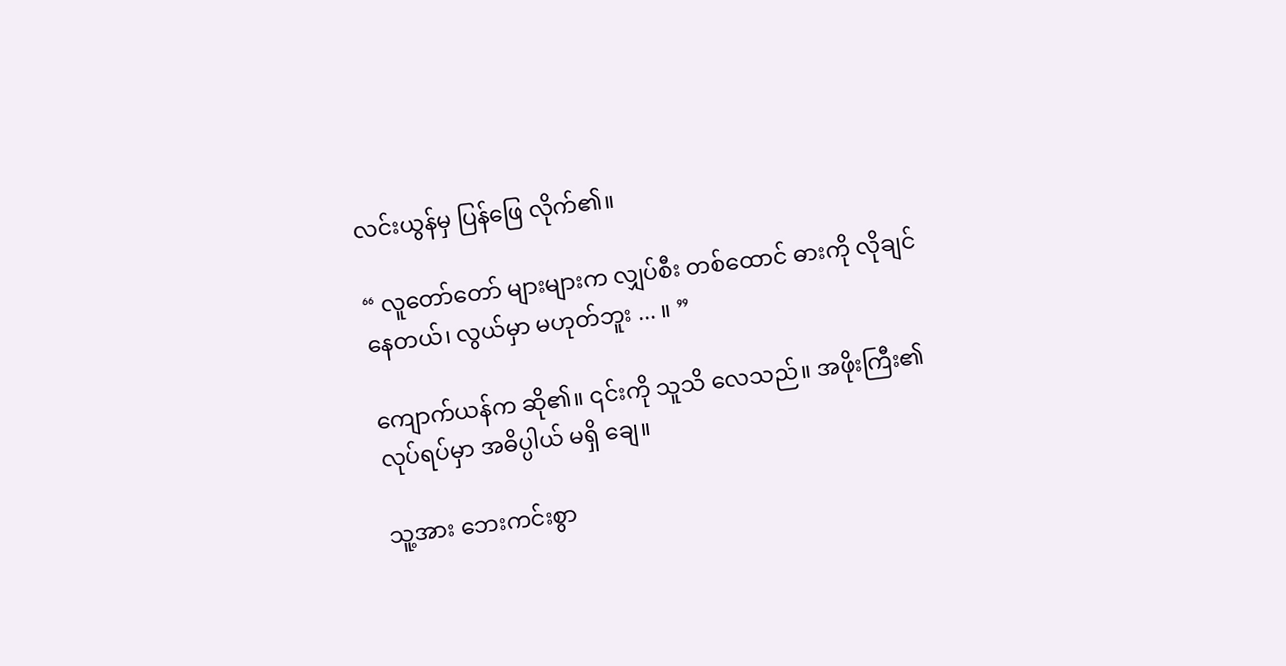လင်းယွန်မှ ပြန်ဖြေ လိုက်၏။

“ လူတော်တော် များများက လျှပ်စီး တစ်ထောင် ဓားကို လိုချင် နေတယ်၊ လွယ်မှာ မဟုတ်ဘူး ... ။ ”

ကျောက်ယန်က ဆို၏။ ၎င်းကို သူသိ လေသည်။ အဖိုးကြီး၏ လုပ်ရပ်မှာ အဓိပ္ပါယ် မရှိ ချေ။

သူ့အား ဘေးကင်းစွာ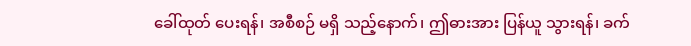ခေါ်ထုတ် ပေးရန်၊ အစီစဉ် မရှိ သည့်နောက်၊ ဤဓားအား ပြန်ယူ သွားရန်၊ ခက်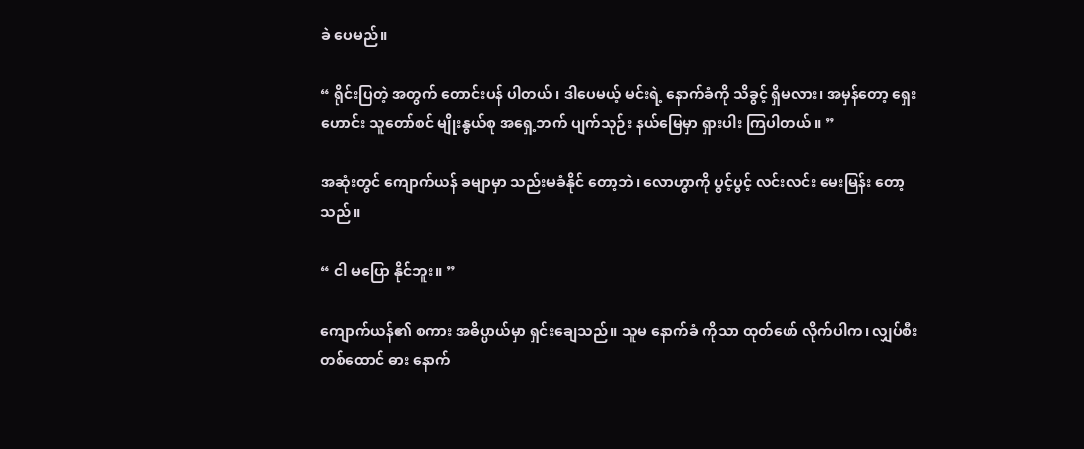ခဲ ပေမည်။

“ ရိုင်းပြတဲ့ အတွက် တောင်းပန် ပါတယ်၊ ဒါပေမယ့် မင်းရဲ့ နောက်ခံကို သိခွင့် ရှိမလား၊ အမှန်တော့ ရှေးဟောင်း သူတော်စင် မျိုးနွယ်စု အရှေ့ဘက် ပျက်သုဉ်း နယ်မြေမှာ ရှားပါး ကြပါတယ်။ ”

အဆုံးတွင် ကျောက်ယန် ခမျာမှာ သည်းမခံနိုင် တော့ဘဲ၊ လောဟွာကို ပွင့်ပွင့် လင်းလင်း မေးမြန်း တော့သည်။

“ ငါ မပြော နိုင်ဘူး။ ”

ကျောက်ယန်၏ စကား အဓိပ္ပာယ်မှာ ရှင်းချေသည်။ သူမ နောက်ခံ ကိုသာ ထုတ်ဖော် လိုက်ပါက၊ လျှပ်စီး တစ်ထောင် ဓား နောက်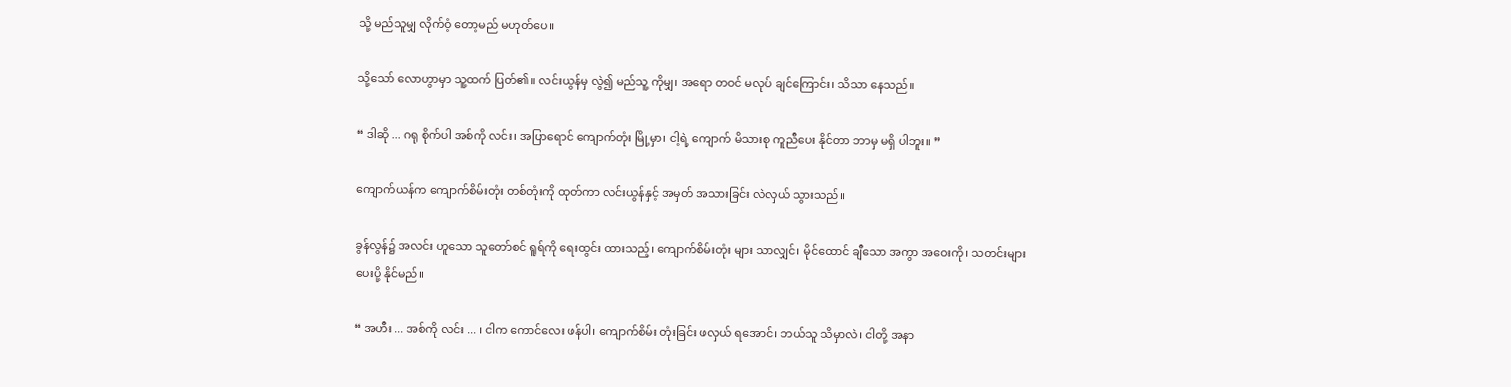သို့ မည်သူမျှ လိုက်ဝံ့ တော့မည် မဟုတ်ပေ။

သို့သော် လောဟွာမှာ သူ့ထက် ပြတ်၏။ လင်းယွန်မှ လွဲ၍ မည်သူ့ ကိုမျှ၊ အရော တဝင် မလုပ် ချင်ကြောင်း၊ သိသာ နေသည်။

“ ဒါဆို ... ဂရု စိုက်ပါ အစ်ကို လင်း၊ အပြာရောင် ကျောက်တုံး မြို့မှာ၊ ငါ့ရဲ့ ကျောက် မိသားစု ကူညီပေး နိုင်တာ ဘာမှ မရှိ ပါဘူး။ ”

ကျောက်ယန်က ကျောက်စိမ်းတုံး တစ်တုံးကို ထုတ်ကာ လင်းယွန်နှင့် အမှတ် အသားခြင်း လဲလှယ် သွားသည်။

ခွန်လွန်၌ အလင်း ဟူသော သူတော်စင် ရူရ်ကို ရေးထွင်း ထားသည့်၊ ကျောက်စိမ်းတုံး များ သာလျှင်၊ မိုင်ထောင် ချီသော အကွာ အဝေးကို၊ သတင်းများ ပေးပို့ နိုင်မည်။

“ အဟီး ... အစ်ကို လင်း ... ၊ ငါက ကောင်လေး ဖန်ပါ၊ ကျောက်စိမ်း တုံးခြင်း ဖလှယ် ရအောင်၊ ဘယ်သူ သိမှာလဲ၊ ငါတို့ အနာ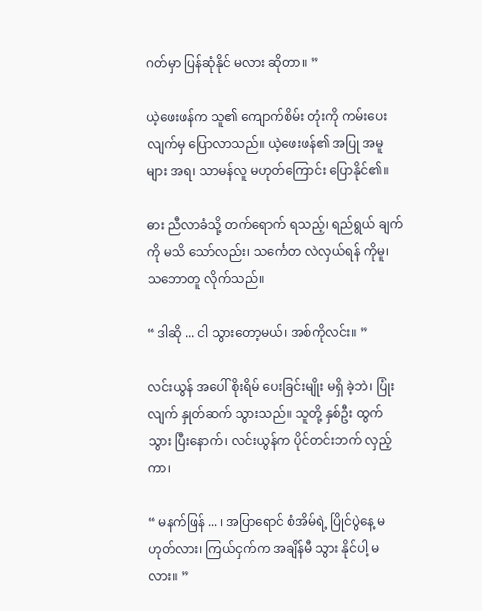ဂတ်မှာ ပြန်ဆုံနိုင် မလား ဆိုတာ။ ”

ယဲ့ဖေးဖန်က သူ၏ ကျောက်စိမ်း တုံးကို ကမ်းပေး လျက်မှ ပြောလာသည်။ ယဲ့ဖေးဖန်၏ အပြု အမူများ အရ၊ သာမန်လူ မဟုတ်ကြောင်း ပြောနိုင်၏။

ဓား ညီလာခံသို့ တက်ရောက် ရသည့်၊ ရည်ရွယ် ချက်ကို မသိ သော်လည်း၊ သင်္ကေတ လဲလှယ်ရန် ကိုမူ၊ သဘောတူ လိုက်သည်။

“ ဒါဆို ... ငါ သွားတော့မယ်၊ အစ်ကိုလင်း။ ”

လင်းယွန် အပေါ် စိုးရိမ် ပေးခြင်းမျိုး မရှိ ခဲ့ဘဲ၊ ပြုံးလျက် နှုတ်ဆက် သွားသည်။ သူတို့ နှစ်ဦး ထွက်သွား ပြီးနောက်၊ လင်းယွန်က ပိုင်တင်းဘက် လှည့်ကာ၊

“ မနက်ဖြန် ... ၊ အပြာရောင် စံအိမ်ရဲ့ ပြိုင်ပွဲနေ့ မဟုတ်လား၊ ကြယ်ငှက်က အချိန်မီ သွား နိုင်ပါ့ မလား။ ”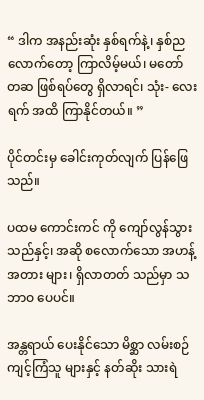“ ဒါက အနည်းဆုံး နှစ်ရက်နဲ့၊ နှစ်ည လောက်တော့ ကြာလိမ့်မယ်၊ မတော် တဆ ဖြစ်ရပ်တွေ ရှိလာရင်၊ သုံး- လေးရက် အထိ ကြာနိုင်တယ်။ ”

ပိုင်တင်းမှ ခေါင်းကုတ်လျက် ပြန်ဖြေသည်။

ပထမ ကောင်းကင် ကို ကျော်လွန်သွား သည်နှင့်၊ အဆို စလောက်သော အဟန့် အတား များ၊ ရှိလာတတ် သည်မှာ သဘာဝ ပေပင်။

အန္တရာယ် ပေးနိုင်သော မိစ္ဆာ လမ်းစဉ် ကျင့်ကြံသူ များနှင့် နတ်ဆိုး သားရဲ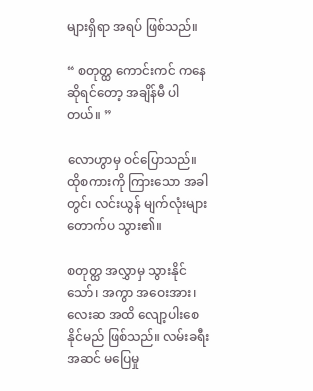များရှိရာ အရပ် ဖြစ်သည်။

“ စတုတ္ထ ကောင်းကင် ကနေ ဆိုရင်တော့ အချိန်မီ ပါတယ်။ ”

လောဟွာမှ ဝင်ပြောသည်။ ထိုစကားကို ကြားသော အခါတွင်၊ လင်းယွန် မျက်လုံးများ တောက်ပ သွား၏။

စတုတ္ထ အလွှာမှ သွားနိုင်သော်၊ အကွာ အဝေးအား၊ လေးဆ အထိ လျော့ပါးစေ နိုင်မည် ဖြစ်သည်။ လမ်းခရီး အဆင် မပြေမှု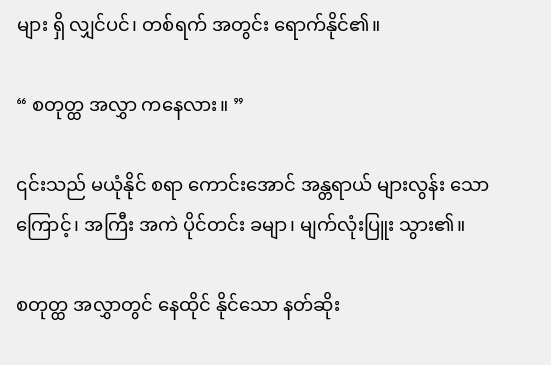များ ရှိ လျှင်ပင်၊ တစ်ရက် အတွင်း ရောက်နိုင်၏။

“ စတုတ္ထ အလွှာ ကနေလား။ ”

၎င်းသည် မယုံနိုင် စရာ ကောင်းအောင် အန္တရာယ် များလွန်း သောကြောင့်၊ အကြီး အကဲ ပိုင်တင်း ခမျာ၊ မျက်လုံးပြူး သွား၏။

စတုတ္ထ အလွှာတွင် နေထိုင် နိုင်သော နတ်ဆိုး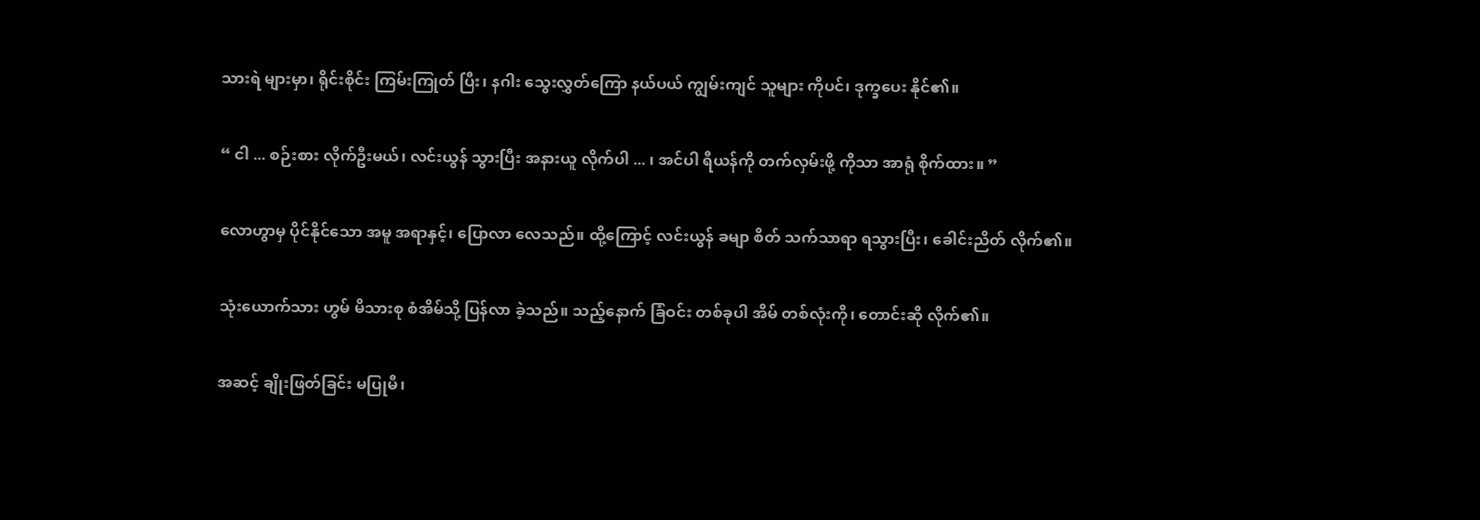သားရဲ များမှာ၊ ရိုင်းစိုင်း ကြမ်းကြုတ် ပြီး၊ နဂါး သွေးလွှတ်ကြော နယ်ပယ် ကျွမ်းကျင် သူများ ကိုပင်၊ ဒုက္ခပေး နိုင်၏။

“ ငါ ... စဉ်းစား လိုက်ဦးမယ်၊ လင်းယွန် သွားပြီး အနားယူ လိုက်ပါ ... ၊ အင်ပါ ရီယန်ကို တက်လှမ်းဖို့ ကိုသာ အာရုံ စိုက်ထား။ ”

လောဟွာမှ ပိုင်နိုင်သော အမူ အရာနှင့်၊ ပြောလာ လေသည်။ ထို့ကြောင့် လင်းယွန် ခမျာ စိတ် သက်သာရာ ရသွားပြီး၊ ခေါင်းညိတ် လိုက်၏။

သုံးယောက်သား ဟွမ် မိသားစု စံအိမ်သို့ ပြန်လာ ခဲ့သည်။ သည့်နောက် ခြံဝင်း တစ်ခုပါ အိမ် တစ်လုံးကို၊ တောင်းဆို လိုက်၏။

အဆင့် ချိုးဖြတ်ခြင်း မပြုမီ၊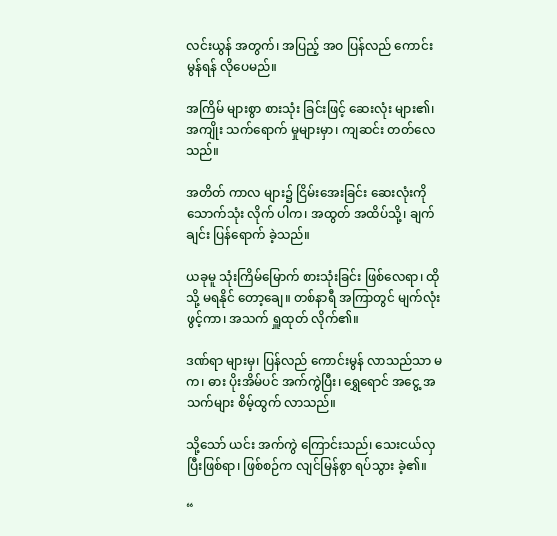လင်းယွန် အတွက်၊ အပြည့် အဝ ပြန်လည် ကောင်းမွန်ရန် လိုပေမည်။

အကြိမ် များစွာ စားသုံး ခြင်းဖြင့် ဆေးလုံး များ၏၊ အကျိုး သက်ရောက် မှုများမှာ၊ ကျဆင်း တတ်လေသည်။

အတိတ် ကာလ များ၌ ငြိမ်းအေးခြင်း ဆေးလုံးကို သောက်သုံး လိုက် ပါက၊ အထွတ် အထိပ်သို့၊ ချက်ချင်း ပြန်ရောက် ခဲ့သည်။

ယခုမူ သုံးကြိမ်မြောက် စားသုံးခြင်း ဖြစ်လေရာ၊ ထိုသို့ မရနိုင် တော့ချေ။ တစ်နာရီ အကြာတွင် မျက်လုံး ဖွင့်ကာ၊ အသက် ရှူထုတ် လိုက်၏။

ဒဏ်ရာ များမှ၊ ပြန်လည် ကောင်းမွန် လာသည်သာ မက၊ ဓား ပိုးအိမ်ပင် အက်ကွဲပြီး၊ ရွှေရောင် အငွေ့ အသက်များ စိမ့်ထွက် လာသည်။

သို့သော် ယင်း အက်ကွဲ ကြောင်းသည်၊ သေးငယ်လှ ပြီးဖြစ်ရာ၊ ဖြစ်စဉ်က လျင်မြန်စွာ ရပ်သွား ခဲ့၏။

“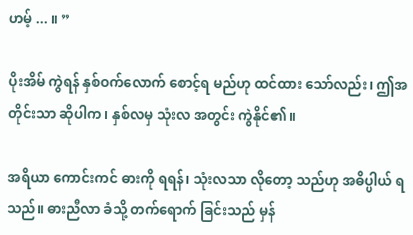ဟမ့် ... ။ ”

ပိုးအိမ် ကွဲရန် နှစ်ဝက်လောက် စောင့်ရ မည်ဟု ထင်ထား သော်လည်း၊ ဤအတိုင်းသာ ဆိုပါက၊ နှစ်လမှ သုံးလ အတွင်း ကွဲနိုင်၏။

အရိယာ ကောင်းကင် ဓားကို ရရန်၊ သုံးလသာ လိုတော့ သည်ဟု အဓိပ္ပါယ် ရသည်။ ဓားညီလာ ခံသို့ တက်ရောက် ခြင်းသည် မှန်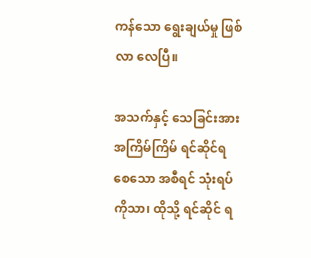ကန်သော ရွေးချယ်မှု ဖြစ်လာ လေပြီ။

အသက်နှင့် သေခြင်းအား အကြိမ်ကြိမ် ရင်ဆိုင်ရ စေသော အစီရင် သုံးရပ်ကိုသာ၊ ထိုသို့ ရင်ဆိုင် ရ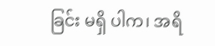ခြင်း မရှိ ပါက၊ အရိ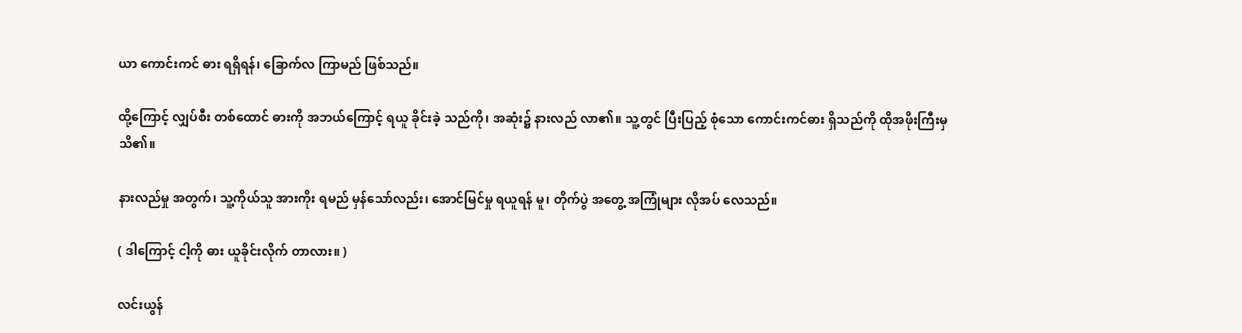ယာ ကောင်းကင် ဓား ရရှိရန်၊ ခြောက်လ ကြာမည် ဖြစ်သည်။

ထို့ကြောင့် လျှပ်စီး တစ်ထောင် ဓားကို အဘယ်ကြောင့် ရယူ ခိုင်းခဲ့ သည်ကို၊ အဆုံး၌ နားလည် လာ၏။ သူ့တွင် ပြီးပြည့် စုံသော ကောင်းကင်ဓား ရှိသည်ကို ထိုအဖိုးကြီးမှ သိ၏။

နားလည်မှု အတွက်၊ သူ့ကိုယ်သူ အားကိုး ရမည် မှန်သော်လည်း၊ အောင်မြင်မှု ရယူရန် မူ၊ တိုက်ပွဲ အတွေ့ အကြုံများ လိုအပ် လေသည်။

( ဒါကြောင့် ငါ့ကို ဓား ယူခိုင်းလိုက် တာလား။ )

လင်းယွန်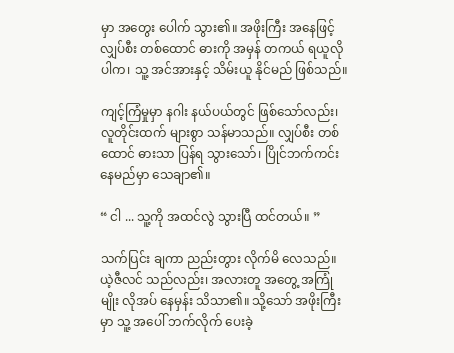မှာ အတွေး ပေါက် သွား၏။ အဖိုးကြီး အနေဖြင့် လျှပ်စီး တစ်ထောင် ဓားကို အမှန် တကယ် ရယူလို ပါက၊ သူ့ အင်အားနှင့် သိမ်းယူ နိုင်မည် ဖြစ်သည်။

ကျင့်ကြံမှုမှာ နဂါး နယ်ပယ်တွင် ဖြစ်သော်လည်း၊ လူတိုင်းထက် များစွာ သန်မာသည်။ လျှပ်စီး တစ်ထောင် ဓားသာ ပြန်ရ သွားသော်၊ ပြိုင်ဘက်ကင်း နေမည်မှာ သေချာ၏။

“ ငါ ... သူ့ကို အထင်လွဲ သွားပြီ ထင်တယ်။ ”

သက်ပြင်း ချကာ ညည်းတွား လိုက်မိ လေသည်။ ယဲ့ဇီလင် သည်လည်း၊ အလားတူ အတွေ့ အကြုံမျိုး လိုအပ် နေမှန်း သိသာ၏။ သို့သော် အဖိုးကြီးမှာ သူ့ အပေါ် ဘက်လိုက် ပေးခဲ့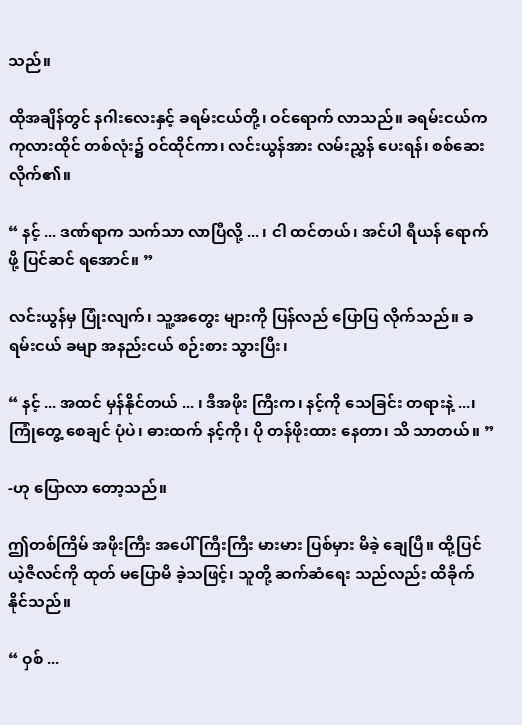သည်။

ထိုအချိန်တွင် နဂါးလေးနှင့် ခရမ်းငယ်တို့၊ ဝင်ရောက် လာသည်။ ခရမ်းငယ်က ကုလားထိုင် တစ်လုံး၌ ဝင်ထိုင်ကာ၊ လင်းယွန်အား လမ်းညွှန် ပေးရန်၊ စစ်ဆေး လိုက်၏။

“ နင့် ... ဒဏ်ရာက သက်သာ လာပြီလို့ ... ၊ ငါ ထင်တယ်၊ အင်ပါ ရီယန် ရောက်ဖို့ ပြင်ဆင် ရအောင်။ ”

လင်းယွန်မှ ပြုံးလျက်၊ သူ့အတွေး များကို ပြန်လည် ပြောပြ လိုက်သည်။ ခရမ်းငယ် ခမျာ အနည်းငယ် စဉ်းစား သွားပြီး၊

“ နင့် ... အထင် မှန်နိုင်တယ် ... ၊ ဒီအဖိုး ကြီးက၊ နင့်ကို သေခြင်း တရားနဲ့ ...၊ ကြုံတွေ့ စေချင် ပုံပဲ၊ ဓားထက် နင့်ကို၊ ပို တန်ဖိုးထား နေတာ၊ သိ သာတယ်။ ”

-ဟု ပြောလာ တော့သည်။

ဤတစ်ကြိမ် အဖိုးကြီး အပေါ် ကြီးကြီး မားမား ပြစ်မှား မိခဲ့ ချေပြီ။ ထို့ပြင် ယဲ့ဇီလင်ကို ထုတ် မပြောမိ ခဲ့သဖြင့်၊ သူတို့ ဆက်ဆံရေး သည်လည်း ထိခိုက် နိုင်သည်။

“ ဝှစ် ...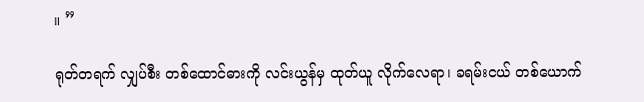။ ”

ရုတ်တရက် လျှပ်စီး တစ်ထောင်ဓားကို လင်းယွန်မှ ထုတ်ယူ လိုက်လေရာ၊ ခရမ်းငယ် တစ်ယောက်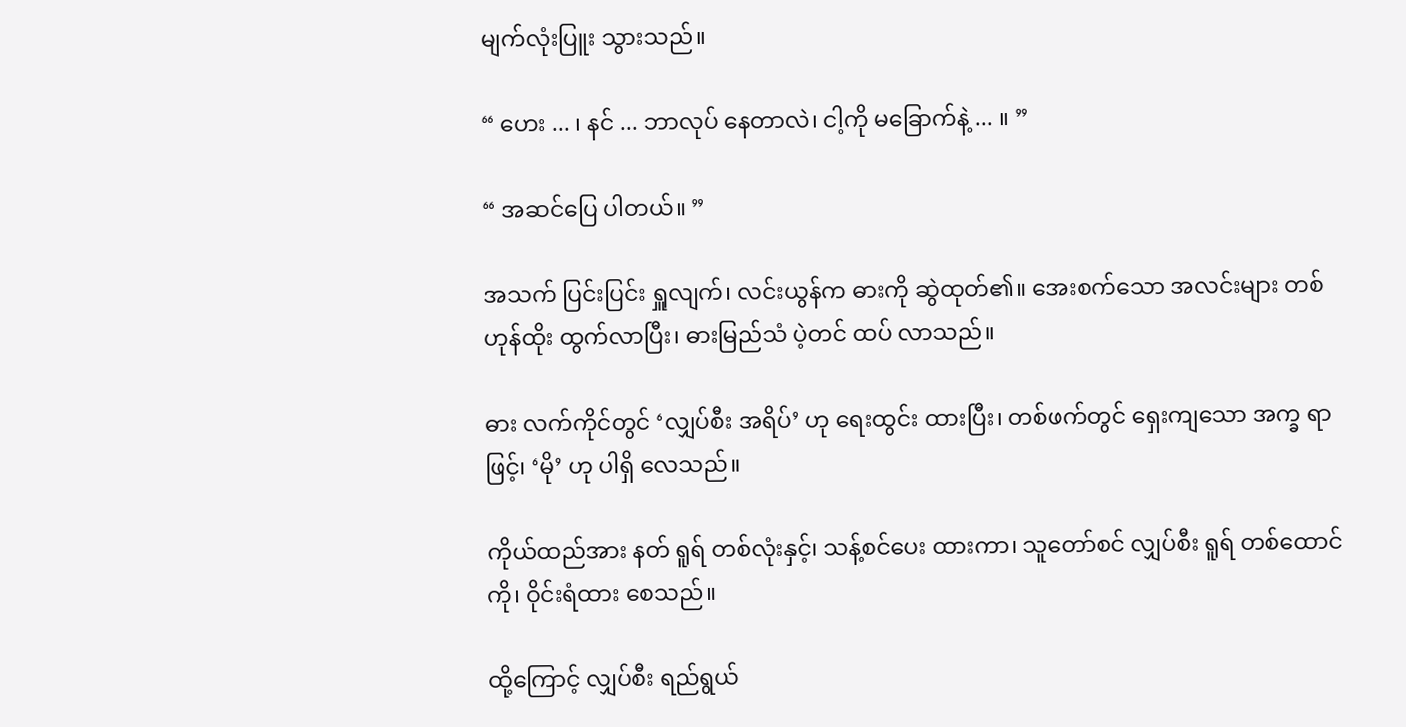မျက်လုံးပြူး သွားသည်။

“ ဟေး ... ၊ နင် ... ဘာလုပ် နေတာလဲ၊ ငါ့ကို မခြောက်နဲ့ ... ။ ”

“ အဆင်ပြေ ပါတယ်။ ”

အသက် ပြင်းပြင်း ရှူလျက်၊ လင်းယွန်က ဓားကို ဆွဲထုတ်၏။ အေးစက်သော အလင်းများ တစ်ဟုန်ထိုး ထွက်လာပြီး၊ ဓားမြည်သံ ပဲ့တင် ထပ် လာသည်။

ဓား လက်ကိုင်တွင် ‘လျှပ်စီး အရိပ်’ ဟု ရေးထွင်း ထားပြီး၊ တစ်ဖက်တွင် ရှေးကျသော အက္ခ ရာဖြင့်၊ ‘မို’ ဟု ပါရှိ လေသည်။

ကိုယ်ထည်အား နတ် ရူရ် တစ်လုံးနှင့်၊ သန့်စင်ပေး ထားကာ၊ သူတော်စင် လျှပ်စီး ရူရ် တစ်ထောင်ကို၊ ဝိုင်းရံထား စေသည်။

ထို့ကြောင့် လျှပ်စီး ရည်ရွယ်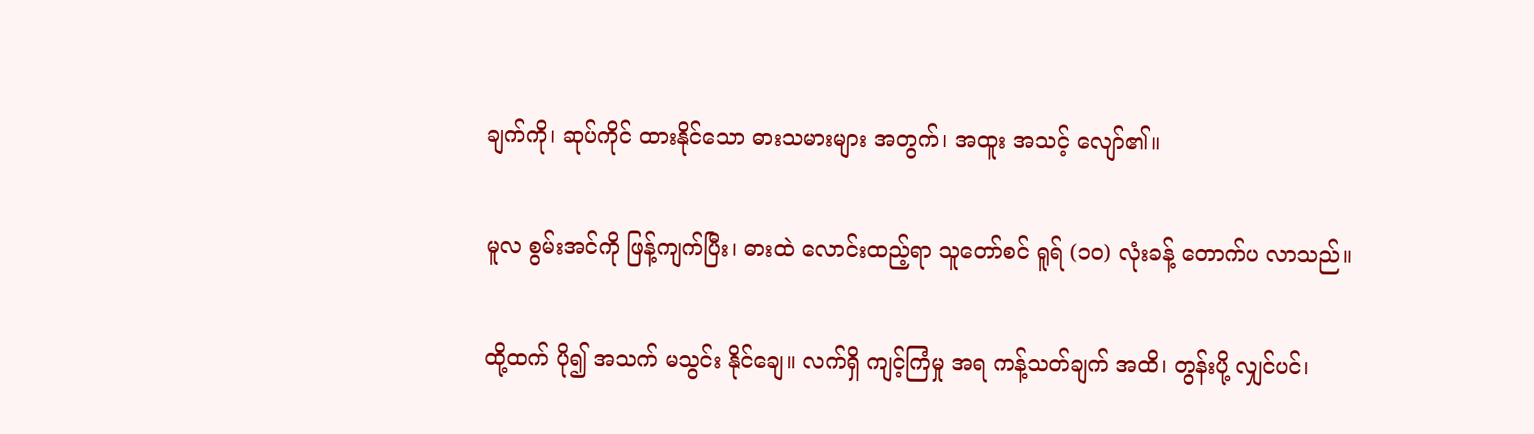ချက်ကို၊ ဆုပ်ကိုင် ထားနိုင်သော ဓားသမားများ အတွက်၊ အထူး အသင့် လျော်၏။

မူလ စွမ်းအင်ကို ဖြန့်ကျက်ပြီး၊ ဓားထဲ လောင်းထည့်ရာ သူတော်စင် ရူရ် (၁၀) လုံးခန့် တောက်ပ လာသည်။

ထို့ထက် ပို၍ အသက် မသွင်း နိုင်ချေ။ လက်ရှိ ကျင့်ကြံမှု အရ ကန့်သတ်ချက် အထိ၊ တွန်းပို့ လျှင်ပင်၊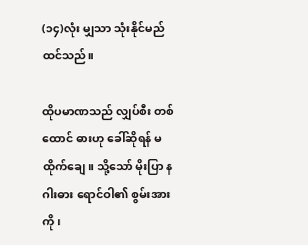(၁၄)လုံး မျှသာ သုံးနိုင်မည် ထင်သည်။

ထိုပမာဏသည် လျှပ်စီး တစ်ထောင် ဓားဟု ခေါ်ဆိုရန် မထိုက်ချေ။ သို့သော် မိုးပြာ နဂါးဓား ရောင်ဝါ၏ စွမ်းအားကို၊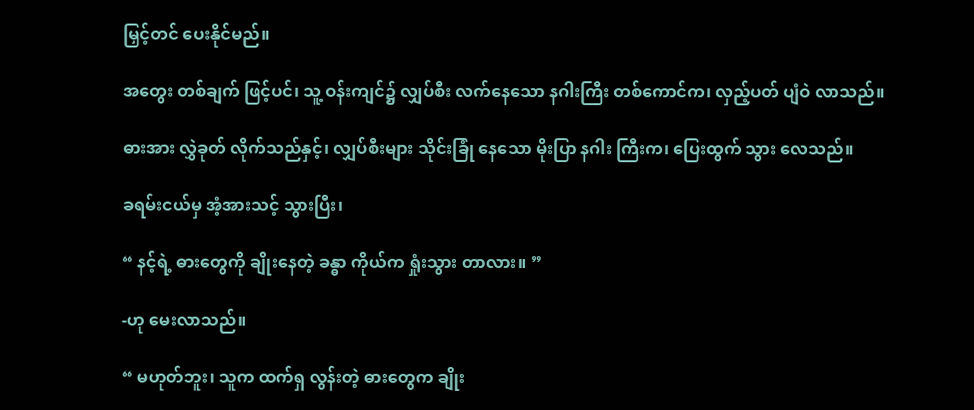မြှင့်တင် ပေးနိုင်မည်။

အတွေး တစ်ချက် ဖြင့်ပင်၊ သူ့ ဝန်းကျင်၌ လျှပ်စီး လက်နေသော နဂါးကြီး တစ်ကောင်က၊ လှည့်ပတ် ပျံဝဲ လာသည်။

ဓားအား လွှဲခုတ် လိုက်သည်နှင့်၊ လျှပ်စီးများ သိုင်းခြုံ နေသော မိုးပြာ နဂါး ကြီးက၊ ပြေးထွက် သွား လေသည်။

ခရမ်းငယ်မှ အံ့အားသင့် သွားပြီး၊

“ နင့်ရဲ့ ဓားတွေကို ချိုးနေတဲ့ ခန္ဓာ ကိုယ်က ရှုံးသွား တာလား။ ”

-ဟု မေးလာသည်။

“ မဟုတ်ဘူး၊ သူက ထက်ရှ လွန်းတဲ့ ဓားတွေက ချိုး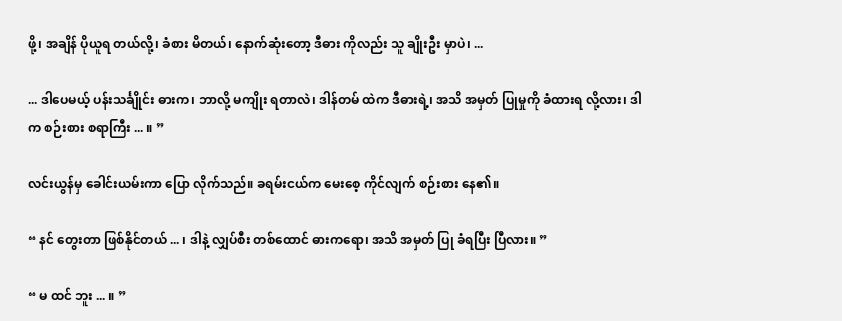ဖို့၊ အချိန် ပိုယူရ တယ်လို့၊ ခံစား မိတယ်၊ နောက်ဆုံးတော့ ဒီဓား ကိုလည်း သူ ချိုးဦး မှာပဲ၊ ...

... ဒါပေမယ့် ပန်းသင်္ချိုင်း ဓားက၊ ဘာလို့ မကျိုး ရတာလဲ၊ ဒါန်တမ် ထဲက ဒီဓားရဲ့၊ အသိ အမှတ် ပြုမှုကို ခံထားရ လို့လား၊ ဒါက စဉ်းစား စရာကြီး ... ။ ”

လင်းယွန်မှ ခေါင်းယမ်းကာ ပြော လိုက်သည်။ ခရမ်းငယ်က မေးစေ့ ကိုင်လျက် စဉ်းစား နေ၏။

“ နင် တွေးတာ ဖြစ်နိုင်တယ် ... ၊ ဒါနဲ့ လျှပ်စီး တစ်ထောင် ဓားကရော၊ အသိ အမှတ် ပြု ခံရပြီး ပြီလား။ ”

“ မ ထင် ဘူး ... ။ ”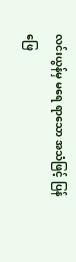လင်းယွန်မှ မရေ ရာသော အသံဖြင့် ပြန်ဖြေ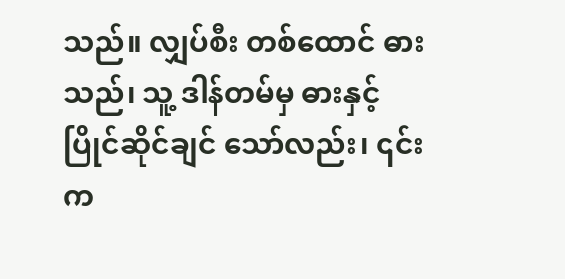သည်။ လျှပ်စီး တစ်ထောင် ဓားသည်၊ သူ့ ဒါန်တမ်မှ ဓားနှင့် ပြိုင်ဆိုင်ချင် သော်လည်း၊ ၎င်းက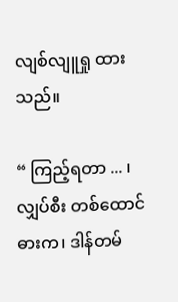လျစ်လျူရှု ထားသည်။

“ ကြည့်ရတာ ... ၊ လျှပ်စီး တစ်ထောင် ဓားက၊ ဒါန်တမ်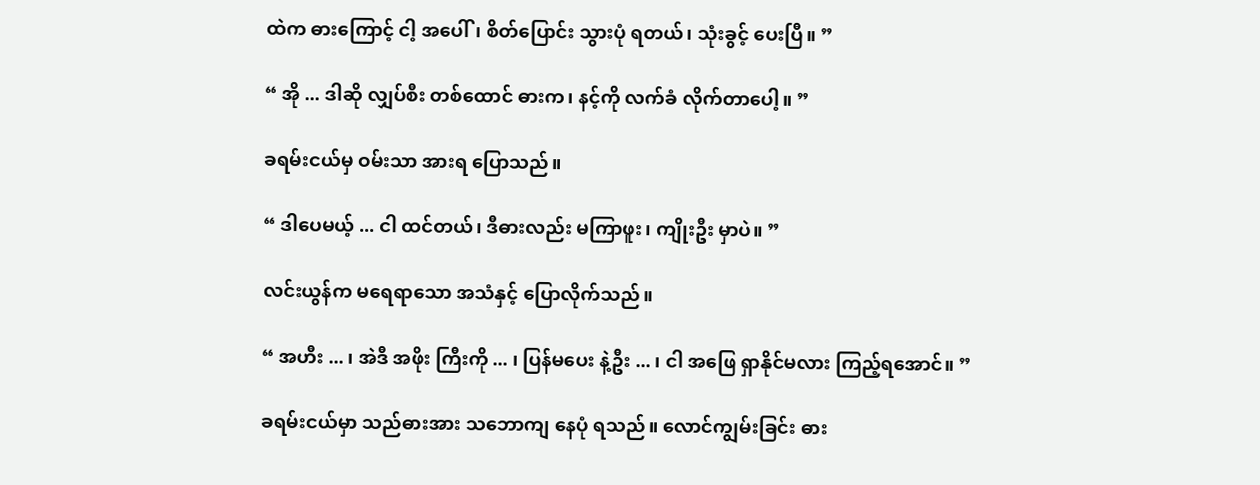ထဲက ဓားကြောင့် ငါ့ အပေါ်၊ စိတ်ပြောင်း သွားပုံ ရတယ်၊ သုံးခွင့် ပေးပြီ။ ”

“ အို ... ဒါဆို လျှပ်စီး တစ်ထောင် ဓားက၊ နင့်ကို လက်ခံ လိုက်တာပေါ့။ ”

ခရမ်းငယ်မှ ဝမ်းသာ အားရ ပြောသည်။

“ ဒါပေမယ့် ... ငါ ထင်တယ်၊ ဒီဓားလည်း မကြာဖူး၊ ကျိုးဦး မှာပဲ။ ”

လင်းယွန်က မရေရာသော အသံနှင့် ပြောလိုက်သည်။

“ အဟီး ... ၊ အဲဒီ အဖိုး ကြီးကို ... ၊ ပြန်မပေး နဲ့ဦး ... ၊ ငါ အဖြေ ရှာနိုင်မလား ကြည့်ရအောင်။ ”

ခရမ်းငယ်မှာ သည်ဓားအား သဘောကျ နေပုံ ရသည်။ လောင်ကျွမ်းခြင်း ဓား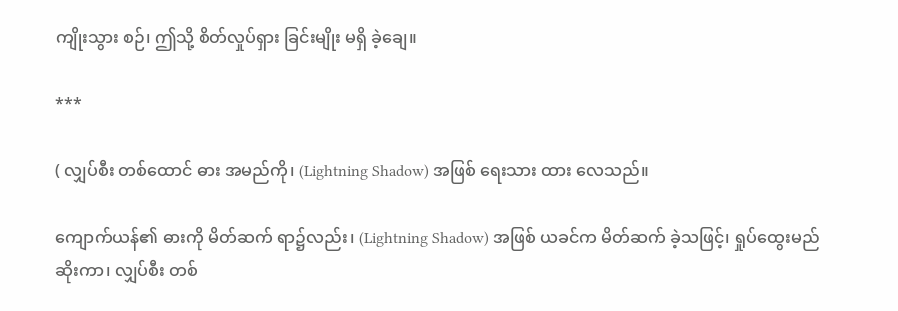ကျိုးသွား စဉ်၊ ဤသို့ စိတ်လှုပ်ရှား ခြင်းမျိုး မရှိ ခဲ့ချေ။

***

( လျှပ်စီး တစ်ထောင် ဓား အမည်ကို၊ (Lightning Shadow) အဖြစ် ရေးသား ထား လေသည်။

ကျောက်ယန်၏ ဓားကို မိတ်ဆက် ရာ၌လည်း၊ (Lightning Shadow) အဖြစ် ယခင်က မိတ်ဆက် ခဲ့သဖြင့်၊ ရှုပ်ထွေးမည် ဆိုးကာ၊ လျှပ်စီး တစ်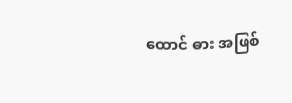ထောင် ဓား အဖြစ်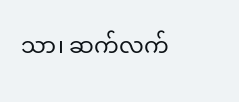သာ၊ ဆက်လက်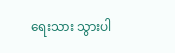ရေးသား သွားပါ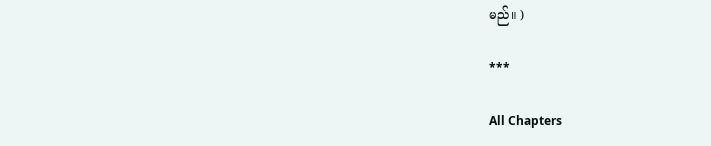မည်။ )

***

All Chapters